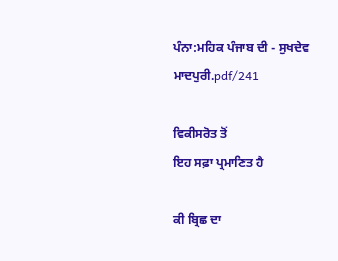ਪੰਨਾ:ਮਹਿਕ ਪੰਜਾਬ ਦੀ - ਸੁਖਦੇਵ ਮਾਦਪੁਰੀ.pdf/241

ਵਿਕੀਸਰੋਤ ਤੋਂ
ਇਹ ਸਫ਼ਾ ਪ੍ਰਮਾਣਿਤ ਹੈ

ਕੀ ਬ੍ਰਿਛ ਦਾ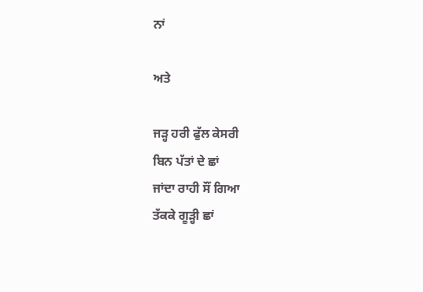ਨਾਂ

ਅਤੇ

ਜੜ੍ਹ ਹਰੀ ਫੁੱਲ ਕੇਸਰੀ
ਬਿਨ ਪੱਤਾਂ ਦੇ ਛਾਂ
ਜਾਂਦਾ ਰਾਹੀ ਸੌਂ ਗਿਆ
ਤੱਕਕੇ ਗੂੜ੍ਹੀ ਛਾਂ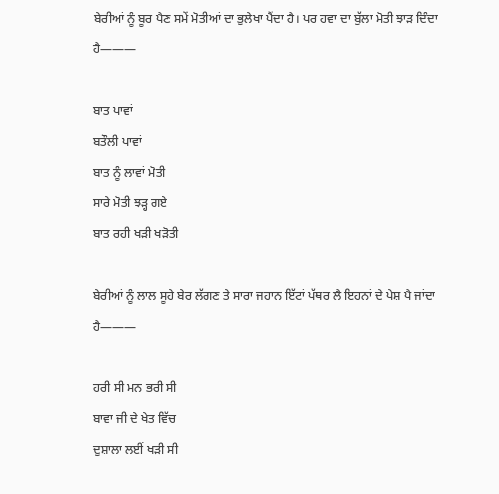ਬੇਰੀਆਂ ਨੂੰ ਬੂਰ ਪੈਣ ਸਮੇਂ ਮੋਤੀਆਂ ਦਾ ਭੁਲੇਖਾ ਪੈਂਦਾ ਹੈ। ਪਰ ਹਵਾ ਦਾ ਬੁੱਲਾ ਮੋਤੀ ਝਾੜ ਦਿੰਦਾ ਹੈ———

ਬਾਤ ਪਾਵਾਂ
ਬਤੌਲੀ ਪਾਵਾਂ
ਬਾਤ ਨੂੰ ਲਾਵਾਂ ਮੋਤੀ
ਸਾਰੇ ਮੋਤੀ ਝੜ੍ਹ ਗਏ
ਬਾਤ ਰਹੀ ਖੜੀ ਖੜੋਤੀ

ਬੇਰੀਆਂ ਨੂੰ ਲਾਲ ਸੂਹੇ ਬੇਰ ਲੱਗਣ ਤੇ ਸਾਰਾ ਜਹਾਨ ਇੱਟਾਂ ਪੱਥਰ ਲੈ ਇਹਨਾਂ ਦੇ ਪੇਸ਼ ਪੈ ਜਾਂਦਾ ਹੈ———

ਹਰੀ ਸੀ ਮਨ ਭਰੀ ਸੀ
ਬਾਵਾ ਜੀ ਦੇ ਖੇਤ ਵਿੱਚ
ਦੁਸ਼ਾਲਾ ਲਈਂ ਖੜੀ ਸੀ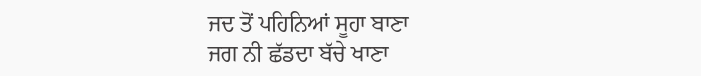ਜਦ ਤੋਂ ਪਹਿਨਿਆਂ ਸੂਹਾ ਬਾਣਾ
ਜਗ ਨੀ ਛੱਡਦਾ ਬੱਚੇ ਖਾਣਾ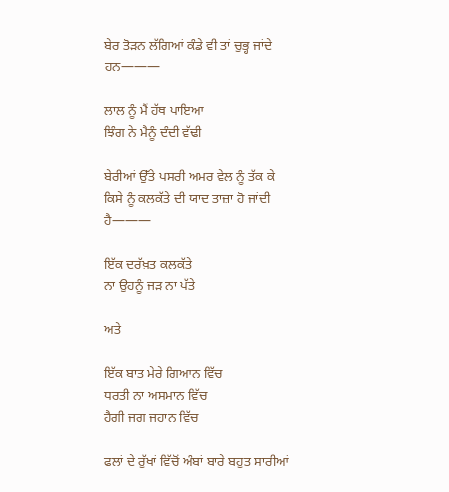ਬੇਰ ਤੋੜਨ ਲੱਗਿਆਂ ਕੰਡੇ ਵੀ ਤਾਂ ਚੁਭ੍ਹ ਜਾਂਦੇ ਹਨ———

ਲਾਲ ਨੂੰ ਮੈਂ ਹੱਥ ਪਾਇਆ
ਝਿੰਗ ਨੇ ਮੈਨੂੰ ਦੰਦੀ ਵੱਢੀ

ਬੇਰੀਆਂ ਉੱਤੇ ਪਸਰੀ ਅਮਰ ਵੇਲ ਨੂੰ ਤੱਕ ਕੇ ਕਿਸੇ ਨੂੰ ਕਲਕੱਤੇ ਦੀ ਯਾਦ ਤਾਜ਼ਾ ਹੋ ਜਾਂਦੀ ਹੈ———

ਇੱਕ ਦਰੱਖ਼ਤ ਕਲਕੱਤੇ
ਨਾ ਉਹਨੂੰ ਜੜ ਨਾ ਪੱਤੇ

ਅਤੇ

ਇੱਕ ਬਾਤ ਮੇਰੇ ਗਿਆਨ ਵਿੱਚ
ਧਰਤੀ ਨਾ ਅਸਮਾਨ ਵਿੱਚ
ਹੈਗੀ ਜਗ ਜਹਾਨ ਵਿੱਚ

ਫਲਾਂ ਦੇ ਰੁੱਖਾਂ ਵਿੱਚੋਂ ਅੰਬਾਂ ਬਾਰੇ ਬਹੁਤ ਸਾਰੀਆਂ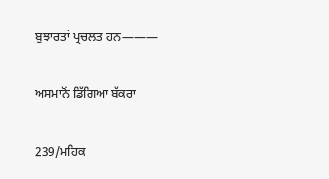ਬੁਝਾਰਤਾਂ ਪ੍ਰਚਲਤ ਹਨ———

ਅਸਮਾਨੋਂ ਡਿੱਗਿਆ ਬੱਕਰਾ

239/ਮਹਿਕ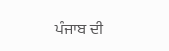ਪੰਜਾਬ ਦੀ